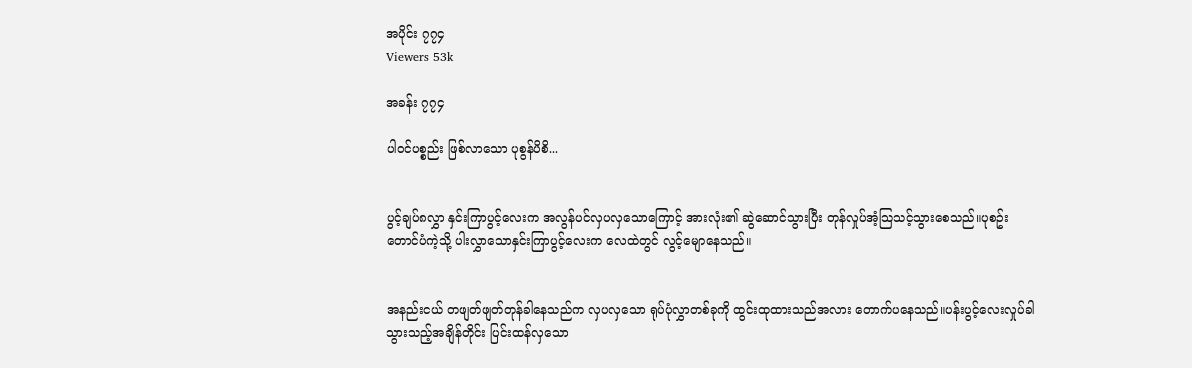အပိုင်း ၇၇၄
Viewers 53k

အခန်း ၇၇၄

ပါဝင်ပစ္စည်း ဖြစ်လာသော ပုစွန်ပိစိ...


ပွင့်ချပ်၈လွှာ နှင်းကြာပွင့်လေးက အလွန်ပင်လှပလှသောကြောင့် အားလုံး၏ ဆွဲဆောင်သွားပြီး တုန်လှုပ်အံ့သြသင့်သွားစေသည်။ပုစဥ်းတောင်ပံကဲ့သို့ ပါးလွှာသောနှင်းကြာပွင့်လေးက လေထဲတွင် လွင့်မျောနေသည်။


အနည်းငယ် တဖျတ်ဖျတ်တုန်ခါနေသည်က လှပလှသော ရုပ်ပုံလွှာတစ်ခုကို ထွင်းထုထားသည်အလား တောက်ပနေသည်။ပန်းပွင့်လေးလှုပ်ခါသွားသည့်အချိန်တိုင်း ပြင်းထန်လှသော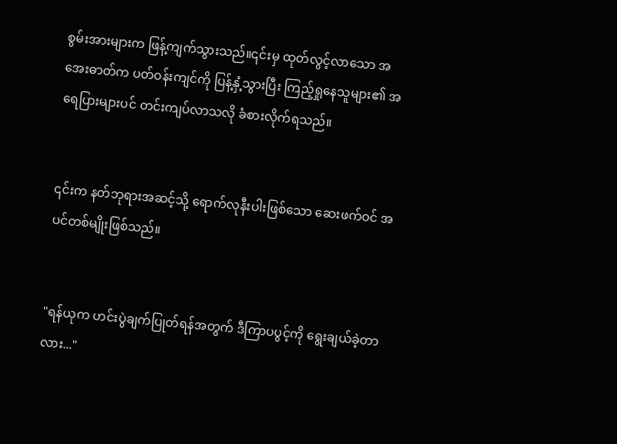စွမ်းအားများက ဖြန့်ကျက်သွားသည်။၎င်းမှ ထုတ်လွင့်လာသော အအေးဓာတ်က ပတ်ဝန်းကျင်ကို ပြန့်နှံ့သွားပြီး ကြည့်ရှုနေသူများ၏ အရေပြားများပင် တင်းကျပ်လာသလို ခံစားလိုက်ရသည်။


၎င်းက နတ်ဘုရားအဆင့်သို့ ရောက်လုနီးပါးဖြစ်သော ဆေးဖက်ဝင် အပင်တစ်မျိုးဖြစ်သည်။


"ရန်ယုက ဟင်းပွဲချက်ပြုတ်ရန်အတွက် ဒီကြာပပွင့်ကို ရွေးချယ်ခဲ့တာလား..."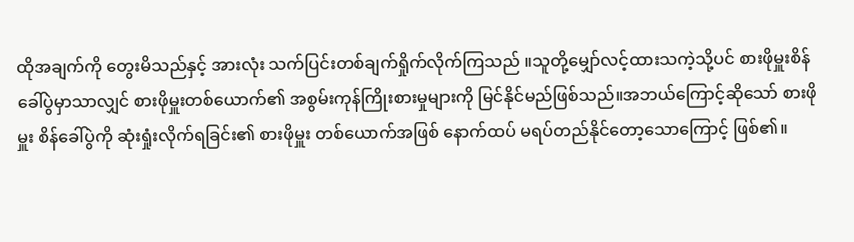ထိုအချက်ကို တွေးမိသည်နှင့် အားလုံး သက်ပြင်းတစ်ချက်ရှိုက်လိုက်ကြသည် ။သူတို့မျှော်လင့်ထားသကဲ့သို့ပင် စားဖိုမှူးစိန်ခေါ်ပွဲမှာသာလျှင် စားဖိုမှူးတစ်ယောက်၏ အစွမ်းကုန်ကြိုးစားမှုများကို မြင်နိုင်မည်ဖြစ်သည်။အဘယ်ကြောင့်ဆိုသော် စားဖိုမှူး စိန်ခေါ်ပွဲကို ဆုံးရှုံးလိုက်ရခြင်း၏ စားဖိုမှူး တစ်ယောက်အဖြစ် နောက်ထပ် မရပ်တည်နိုင်တော့သောကြောင့် ဖြစ်၏။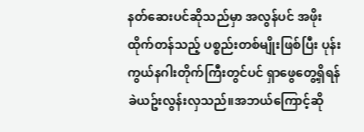နတ်ဆေးပင်ဆိုသည်မှာ အလွန်ပင် အဖိုးထိုက်တန်သည့် ပစ္စည်းတစ်မျိုးဖြစ်ပြီး ပုန်းကွယ်နဂါးတိုက်ကြီးတွင်ပင် ရှာဖွေတွေ့ရှိရန် ခဲယဥ်းလွန်းလှသည်။အဘယ်ကြောင့်ဆို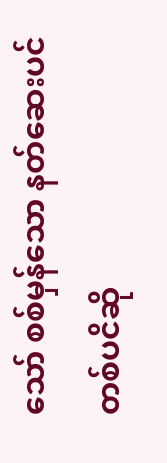သော် စစ်မှန်သော နတ်ဆေးပင်တစ်ပငိဆို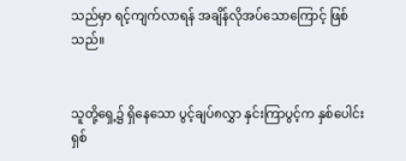သည်မှာ ရင့်ကျက်လာရန် အချိန်လိုအပ်သောကြောင့် ဖြစ်သည်။


သူတို့ရှေ့၌ ရှိနေသော ပွင့်ချပ်၈လွှာ နှင်းကြာပွင့်က နှစ်ပေါင်း ရှစ်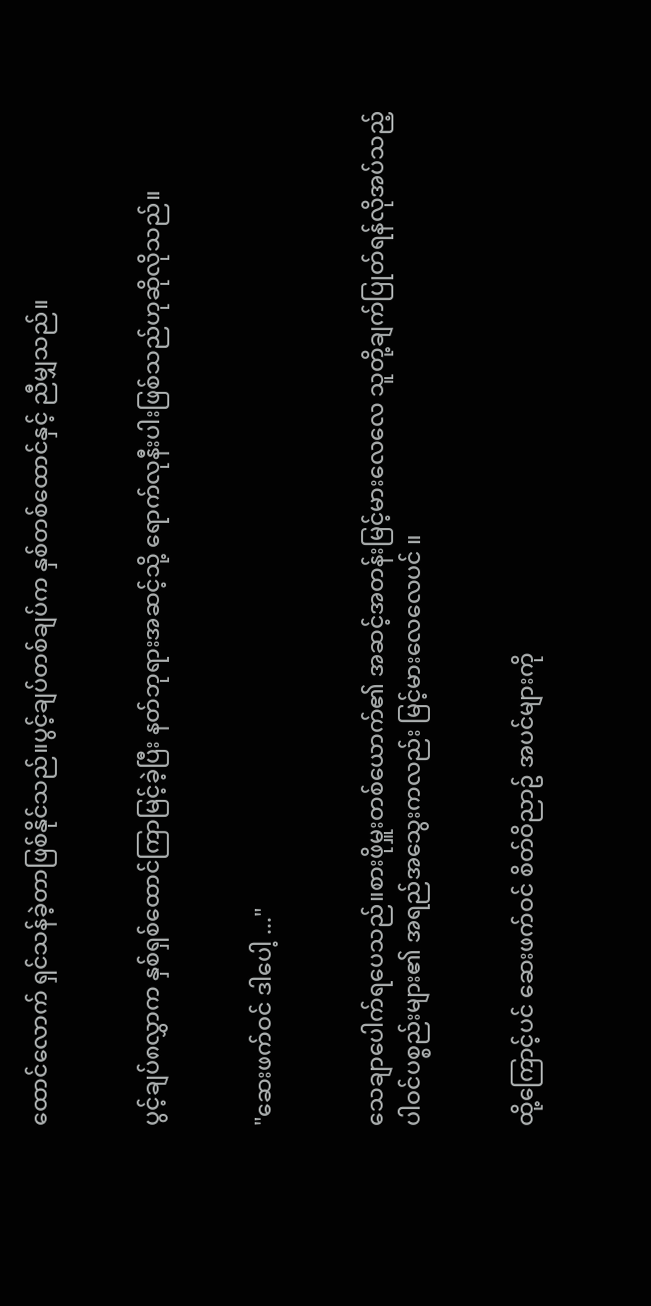ထောင်လောက် ရှင်သန်ခဲ့တာဖြစ်နိုင်သည်။ပွင့်ချပ်တစ်ချပ်က နှစ်တစ်ထောင်နှင့် ညီမျှသည်။


ပွင့်ချပ်၈လွှာက နှစ်ရှစ်ထောင်ကြာမြင့်ခဲ့ပြီး နတ်ဘုရားအဆင့်သို့ ရောက်လုနီးပါးဖြစ်သည်ဟုဆိုလိုသည်။


"ဆေးဖက်ဝင် ဒါပေါ့ ..."


သေချာပေါက်ရပေသည်။စားဖိုမှူးတစ်ယောက်၏ အဆင့်အတန်းမြင့်မားလေလေ သူတို့ချက်ပြုတ်ရန်လိုအပ်သည့် ပါဝင်ပစ္စည်းများ၏ အရည်အသွေးကလည်း မြင့်မားလေလေပင် ။


ထို့ကြောင့်ပင် ဆေးဖက်ဝင် စိတ်ဝိညာဥ် အပင်များကို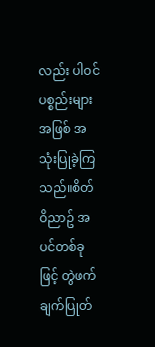လည်း ပါဝင်ပစ္စည်းများအဖြစ် အသုံးပြုခဲ့ကြသည်။စိတ်ဝိညာဥ် အပင်တစ်ခုဖြင့် တွဲဖက်ချက်ပြုတ်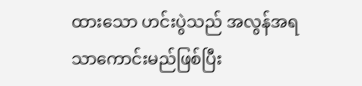ထားသော ဟင်းပွဲသည် အလွန်အရသာကောင်းမည်ဖြစ်ပြီး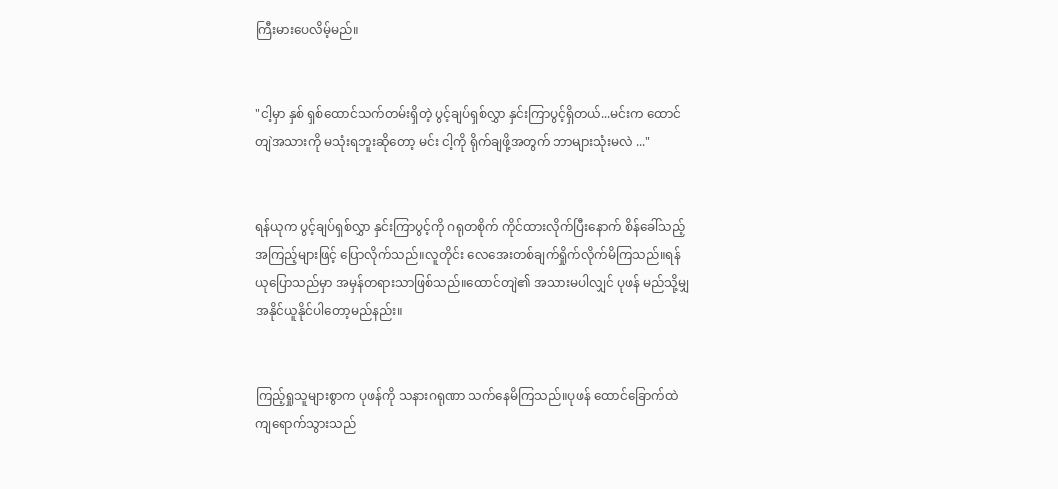ကြီးမားပေလိမ့်မည်။


"ငါ့မှာ နှစ် ရှစ်ထောင်သက်တမ်းရှိတဲ့ ပွင့်ချပ်ရှစ်လွှာ နှင်းကြာပွင့်ရှိတယ်...မင်းက ထောင်တျဲအသားကို မသုံးရဘူးဆိုတော့ မင်း ငါ့ကို ရိုက်ချဖို့အတွက် ဘာများသုံးမလဲ ..."


ရန်ယုက ပွင့်ချပ်ရှစ်လွှာ နှင်းကြာပွင့်ကို ဂရုတစိုက် ကိုင်ထားလိုက်ပြီးနောက် စိန်ခေါ်သည့် အကြည့်များဖြင့် ပြောလိုက်သည်။လူတိုင်း လေအေးတစ်ချက်ရှိုက်လိုက်မိကြသည်။ရန်ယုပြောသည်မှာ အမှန်တရားသာဖြစ်သည်။ထောင်တျဲ၏ အသားမပါလျှင် ပုဖန် မည်သို့မျှ အနိုင်ယူနိုင်ပါတော့မည်နည်း။


ကြည့်ရှုသူများစွာက ပုဖန်ကို သနားဂရုဏာ သက်နေမိကြသည်။ပုဖန် ထောင်ခြောက်ထဲ ကျရောက်သွားသည်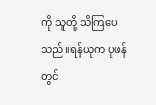ကို သူတို့ သိကြပေသည်။ရန်ယုက ပုဖန်တွင်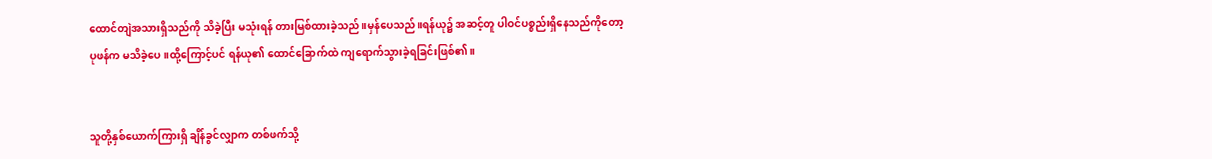ထောင်တျဲအသားရှိသည်ကို သိခဲ့ပြီး မသုံးရန် တားမြစ်ထားခဲ့သည်။မှန်ပေသည်။ရန်ယု၌ အဆင့်တူ ပါဝင်ပစ္စည်းရှိနေသည်ကိုတော့ ပုဖန်က မသိခဲ့ပေ။ထို့ကြောင့်ပင် ရန်ယု၏ ထောင်ခြောက်ထဲ ကျရောက်သွားခဲ့ရခြင်းဖြစ်၏။


သူတို့နှစ်ယောက်ကြားရှိ ချိန်ခွင်လျှာက တစ်ဖက်သို့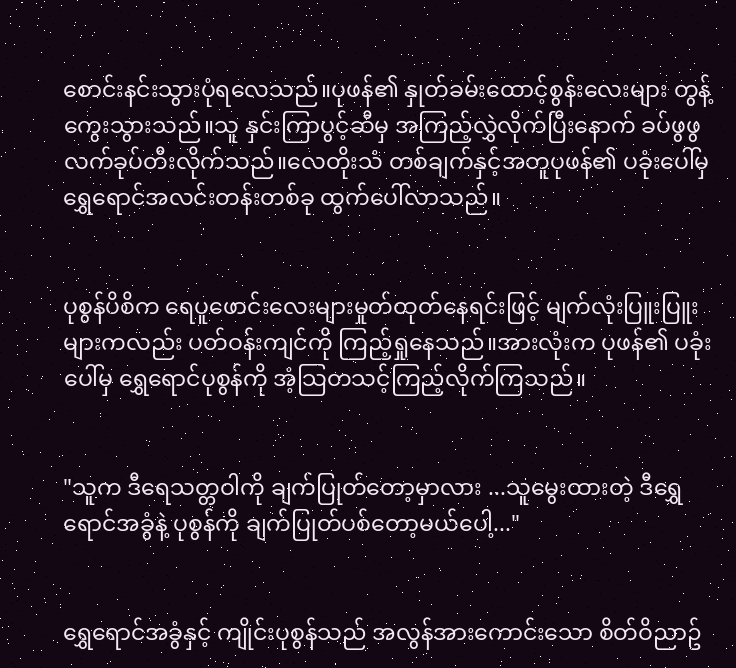စောင်းနင်းသွားပုံရလေသည်။ပုဖန်၏ နှုတ်ခမ်းထောင့်စွန်းလေးများ တွန့်ကွေးသွားသည်။သူ နှင်းကြာပွင့်ဆီမှ အကြည့်လွှဲလိုက်ပြီးနောက် ခပ်ဖွဖွ လက်ခုပ်တီးလိုက်သည်။လေတိုးသံ တစ်ချက်နှင့်အတူပုဖန်၏ ပခုံးပေါ်မှ ရွှေရောင်အလင်းတန်းတစ်ခု ထွက်ပေါ်လာသည်။


ပုစွန်ပိစိက ရေပူဖောင်းလေးများမှုတ်ထုတ်နေရင်းဖြင့် မျက်လုံးပြူးပြူးများကလည်း ပတ်ဝန်းကျင်ကို ကြည့်ရှုနေသည်။အားလုံးက ပုဖန်၏ ပခုံးပေါ်မှ ရွှေရောင်ပုစွန်ကို အံ့သြတသင့်ကြည့်လိုက်ကြသည်။


"သူက ဒီရေသတ္တဝါကို ချက်ပြုတ်တော့မှာလား ...သူမွေးထားတဲ့ ဒီရွှေရောင်အခွံနဲ့ ပုစွန်ကို ချက်ပြုတ်ပစ်တော့မယ်ပေါ့..."


ရွှေရောင်အခွံနှင့် ကျိုင်းပုစွန်သည် အလွန်အားကောင်းသော စိတ်ဝိညာဥ်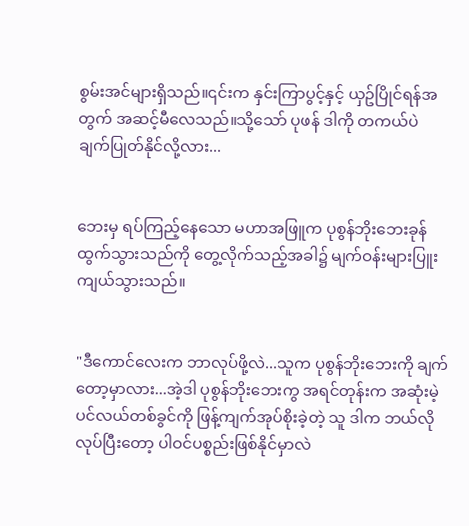စွမ်းအင်များရှိသည်။၎င်းက နှင်းကြာပွင့်နှင့် ယှဥ်ပြိုင်ရန်အတွက် အဆင့်မီလေသည်။သို့သော် ပုဖန် ဒါကို တကယ်ပဲ ချက်ပြုတ်နိုင်လို့လား...


ဘေးမှ ရပ်ကြည့်နေသော မဟာအဖြူက ပုစွန်ဘိုးဘေးခုန်ထွက်သွားသည်ကို တွေ့လိုက်သည့်အခါ၌ မျက်ဝန်းများပြူးကျယ်သွားသည်။


"ဒီကောင်လေးက ဘာလုပ်ဖို့လဲ...သူက ပုစွန်ဘိုးဘေးကို ချက်တော့မှာလား...အဲ့ဒါ ပုစွန်ဘိုးဘေးကွ အရင်တုန်းက အဆုံးမဲ့ ပင်လယ်တစ်ခွင်ကို ဖြန့်ကျက်အုပ်စိုးခဲ့တဲ့ သူ ဒါက ဘယ်လိုလုပ်ပြီးတော့ ပါဝင်ပစ္စည်းဖြစ်နိုင်မှာလဲ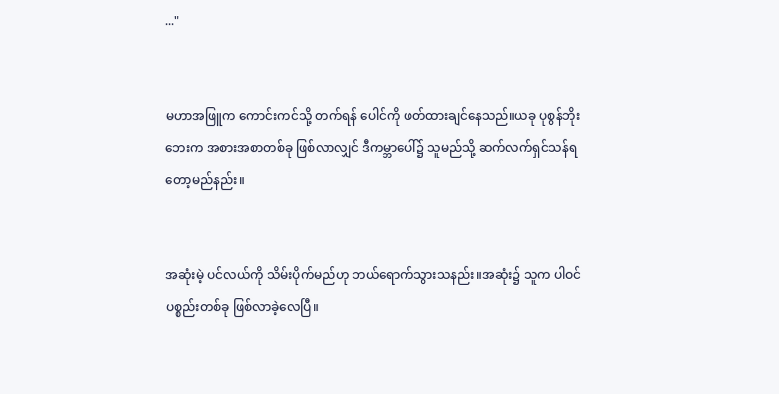..."


မဟာအဖြူက ကောင်းကင်သို့ တက်ရန် ပေါင်ကို ဖတ်ထားချင်နေသည်။ယခု ပုစွန်ဘိုးဘေးက အစားအစာတစ်ခု ဖြစ်လာလျှင် ဒီကမ္ဘာပေါ်၌ သူမည်သို့ ဆက်လက်ရှင်သန်ရတော့မည်နည်း။


အဆုံးမဲ့ ပင်လယ်ကို သိမ်းပိုက်မည်ဟု ဘယ်ရောက်သွားသနည်း။အဆုံး၌ သူက ပါဝင်ပစ္စည်းတစ်ခု ဖြစ်လာခဲ့လေပြီ။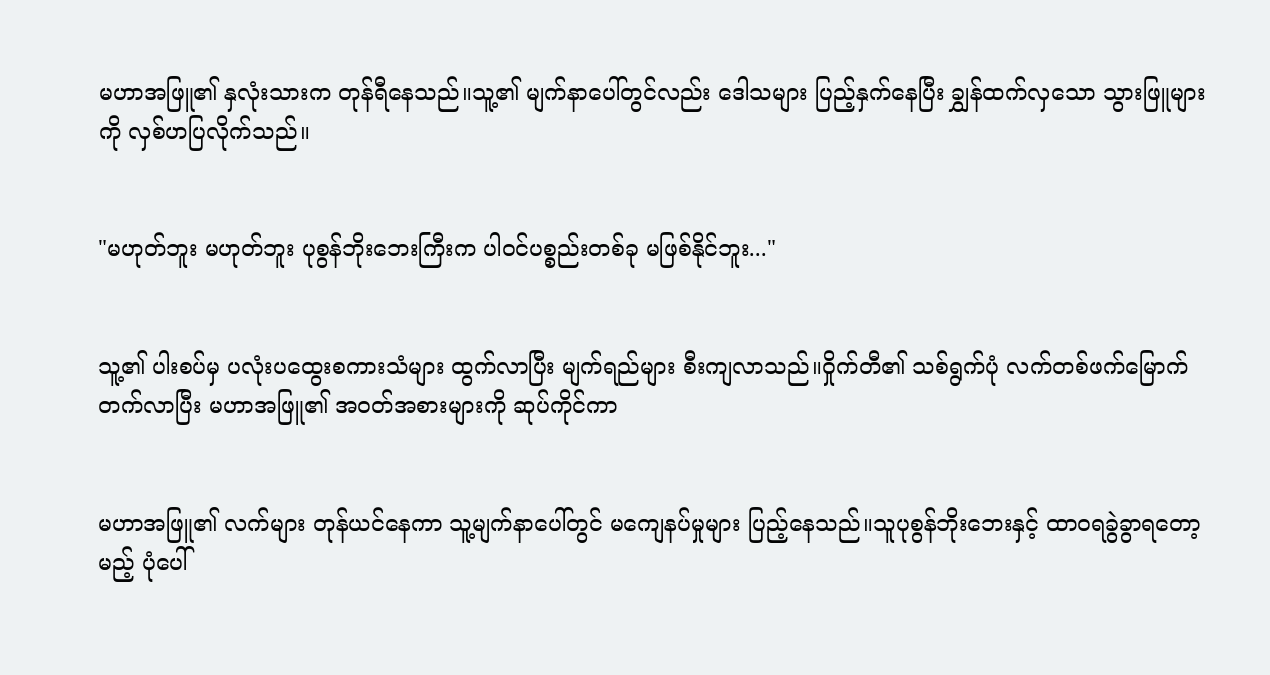မဟာအဖြူ၏ နှလုံးသားက တုန်ရီနေသည်။သူ့၏ မျက်နာပေါ်တွင်လည်း ဒေါသများ ပြည့်နှက်နေပြီး ချွှန်ထက်လှသော သွားဖြူများကို လှစ်ဟပြလိုက်သည်။


"မဟုတ်ဘူး မဟုတ်ဘူး ပုစွန်ဘိုးဘေးကြီးက ပါဝင်ပစ္စည်းတစ်ခု မဖြစ်နိုင်ဘူး..."


သူ့၏ ပါးစပ်မှ ပလုံးပထွေးစကားသံများ ထွက်လာပြီး မျက်ရည်များ စီးကျလာသည်။ဝှိုက်တီ၏ သစ်ရွက်ပုံ လက်တစ်ဖက်မြောက်တက်လာပြီး မဟာအဖြူ၏ အဝတ်အစားများကို ဆုပ်ကိုင်ကာ


မဟာအဖြူ၏ လက်များ တုန်ယင်နေကာ သူ့မျက်နာပေါ်တွင် မကျေနပ်မှုများ ပြည့်နေသည်။သူပုစွန်ဘိုးဘေးနှင့် ထာဝရခွဲခွာရတော့မည့် ပုံပေါ်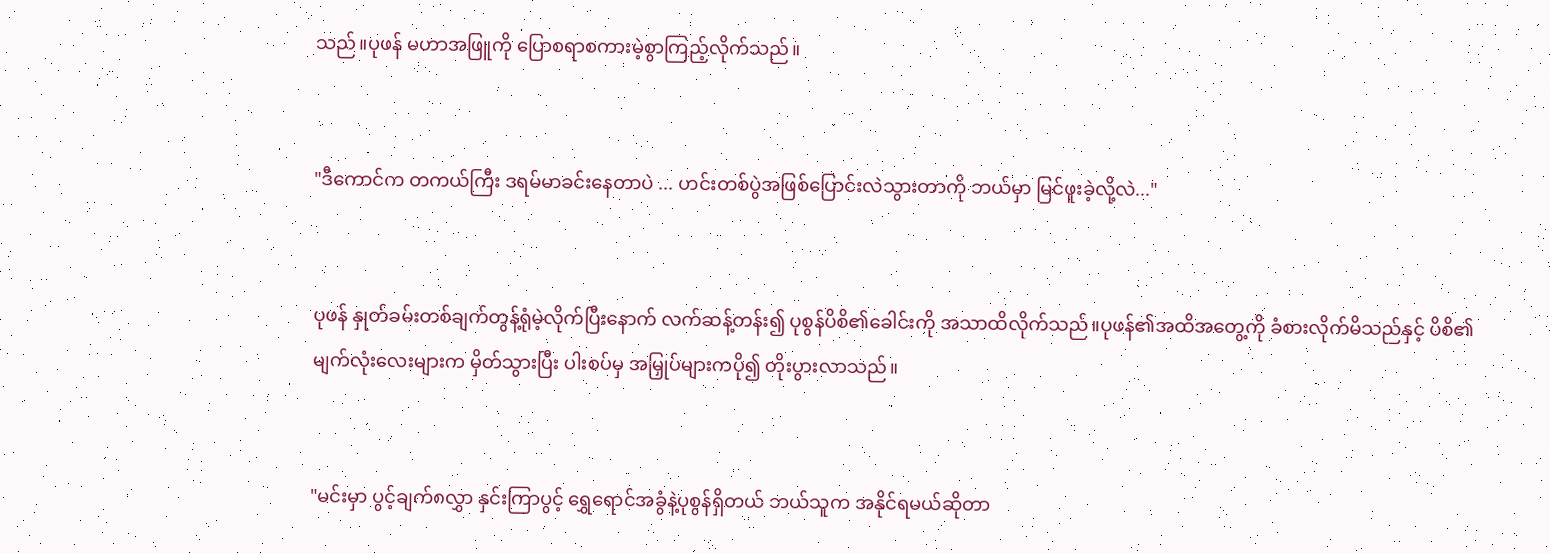သည်။ပုဖန် မဟာအဖြူကို ပြောစရာစကားမဲ့စွာကြည့်လိုက်သည်။


"ဒီကောင်က တကယ်ကြီး ဒရမ်မာခင်းနေတာပဲ ... ဟင်းတစ်ပွဲအဖြစ်ပြောင်းလဲသွားတာကို ဘယ်မှာ မြင်ဖူးခဲ့လို့လဲ..."


ပုဖန် နှုတ်ခမ်းတစ်ချက်တွန့်ရုံမဲ့လိုက်ပြီးနောက် လက်ဆန့်တန်း၍ ပုစွန်ပိစိ၏ခေါင်းကို အသာထိလိုက်သည်။ပုဖန်၏အထိအတွေ့ကို ခံစားလိုက်မိသည်နှင့် ပိစိ၏ မျက်လုံးလေးများက မှိတ်သွားပြီး ပါးစပ်မှ အမြှုပ်များကပို၍ တိုးပွားလာသည်။


"မင်းမှာ ပွင့်ချက်၈လွှာ နှင်းကြာပွင့် ရွှေရောင်အခွံနဲ့ပုစွန်ရှိတယ် ဘယ်သူက အနိုင်ရမယ်ဆိုတာ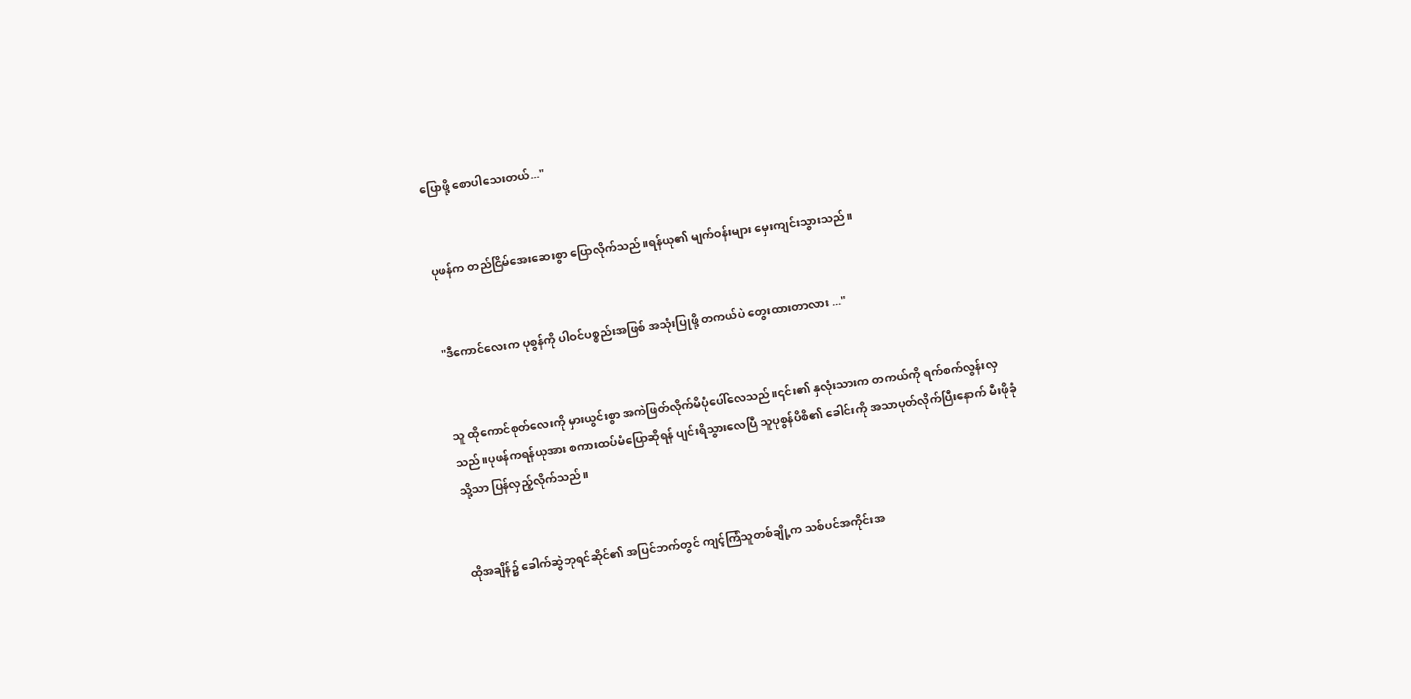ပြောဖို့ စောပါသေးတယ်..."


ပုဖန်က တည်ငြိမ်အေးဆေးစွာ ပြောလိုက်သည်။ရန်ယု၏ မျက်ဝန်းများ မှေးကျင်းသွားသည်။


"ဒီကောင်လေးက ပုစွန်ကို ပါဝင်ပစ္စည်းအဖြစ် အသုံးပြုဖို့ တကယ်ပဲ တွေးထားတာလား ..."


သူ ထိုကောင်စုတ်လေးကို မှားယွင်းစွာ အကဲဖြတ်လိုက်မိပုံပေါ်လေသည်။၎င်း၏ နှလုံးသားက တကယ်ကို ရက်စက်လွန်းလှသည်။ပုဖန်ကရန်ယုအား စကားထပ်မံပြောဆိုရန် ပျင်းရိသွားလေပြီ သူပုစွန်ပိစိ၏ ခေါင်းကို အသာပုတ်လိုက်ပြီးနောက် မီးဖိုခုံသို့သာ ပြန်လှည့်လိုက်သည်။


ထိုအချိန်၌ ခေါက်ဆွဲဘုရင်ဆိုင်၏ အပြင်ဘက်တွင် ကျင့်ကြံသူတစ်ချို့က သစ်ပင်အကိုင်းအ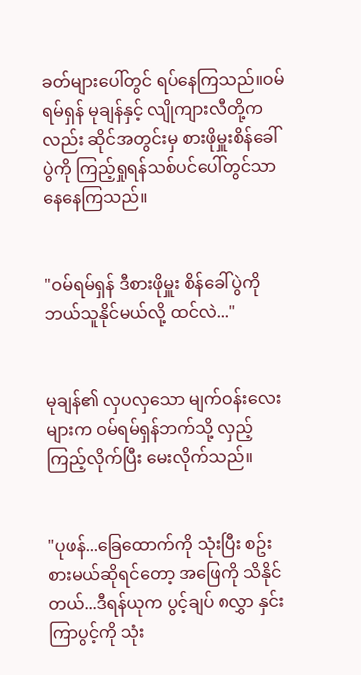ခတ်များပေါ်တွင် ရပ်နေကြသည်။ဝမ်ရမ်ရှန် မုချန်နှင့် လျိုကျားလီတို့ကလည်း ဆိုင်အတွင်းမှ စားဖိုမှူးစိန်ခေါ်ပွဲကို ကြည့်ရှုရန်သစ်ပင်ပေါ်တွင်သာ နေနေကြသည်။


"ဝမ်ရမ်ရှန် ဒီစားဖိုမှူး စိန်ခေါ်ပွဲကို ဘယ်သူနိုင်မယ်လို့ ထင်လဲ..."


မုချန်၏ လှပလှသော မျက်ဝန်းလေးများက ဝမ်ရမ်ရှန်ဘက်သို့ လှည့်ကြည့်လိုက်ပြီး မေးလိုက်သည်။


"ပုဖန်...ခြေထောက်ကို သုံးပြီး စဥ်းစားမယ်ဆိုရင်တော့ အဖြေကို သိနိုင်တယ်...ဒီရန်ယုက ပွင့်ချပ် ၈လွှာ နှင်းကြာပွင့်ကို သုံး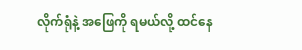လိုက်ရုံနဲ့ အဖြေကို ရမယ်လို့ ထင်နေ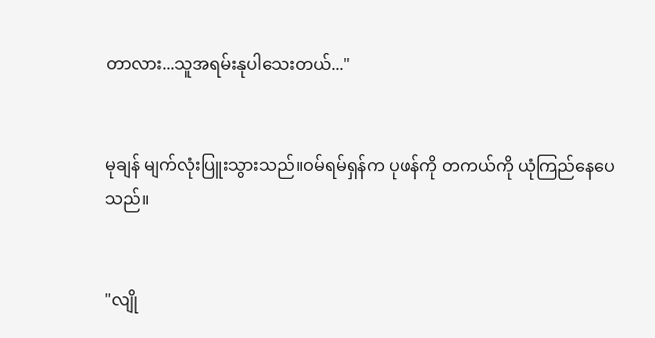တာလား...သူအရမ်းနုပါသေးတယ်..."


မုချန် မျက်လုံးပြူးသွားသည်။ဝမ်ရမ်ရှန်က ပုဖန်ကို တကယ်ကို ယုံကြည်နေပေသည်။


"လျို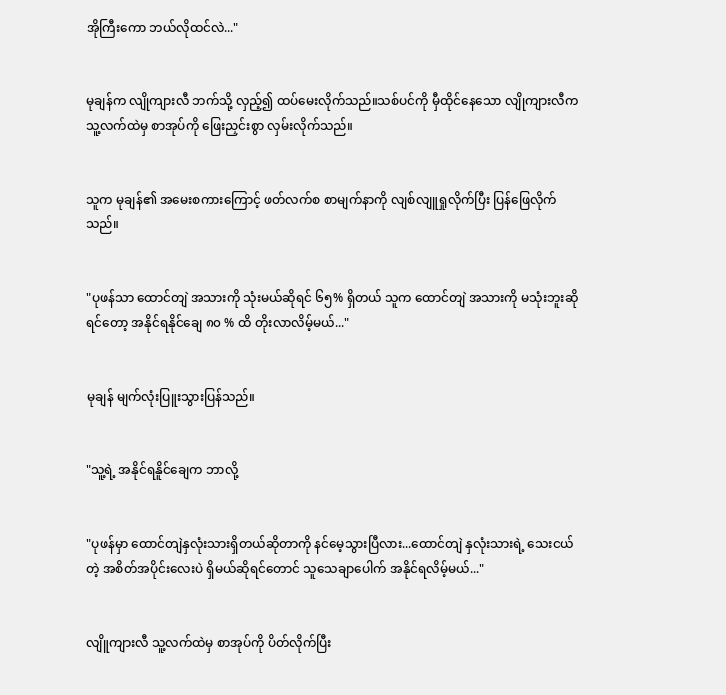အိုကြီးကော ဘယ်လိုထင်လဲ..."


မုချန်က လျိုကျားလီ ဘက်သို့ လှည့်၍ ထပ်မေးလိုက်သည်။သစ်ပင်ကို မှီထိုင်နေသော လျိုကျားလီက သူ့လက်ထဲမှ စာအုပ်ကို ဖြေးညှင်းစွာ လှမ်းလိုက်သည်။


သူက မုချန်၏ အမေးစကားကြောင့် ဖတ်လက်စ စာမျက်နာကို လျစ်လျူရှုလိုက်ပြီး ပြန်ဖြေလိုက်သည်။


"ပုဖန်သာ ထောင်တျဲ အသားကို သုံးမယ်ဆိုရင် ၆၅% ရှိတယ် သူက ထောင်တျဲ အသားကို မသုံးဘူးဆိုရင်တော့ အနိုင်ရနိုင်ချေ ၈၀ % ထိ တိုးလာလိမ့်မယ်..."


မုချန် မျက်လုံးပြူးသွားပြန်သည်။


"သူ့ရဲ့ အနိုင်ရနိူင်ချေက ဘာလို့


"ပုဖန်မှာ ထောင်တျဲနှလုံးသားရှိတယ်ဆိုတာကို နင်မေ့သွားပြီလား...ထောင်တျဲ နှလုံးသားရဲ့ သေးငယ်တဲ့ အစိတ်အပိုင်းလေးပဲ ရှိမယ်ဆိုရင်တောင် သူသေချာပေါက် အနိုင်ရလိမ့်မယ်..."


လျိူကျားလီ သူ့လက်ထဲမှ စာအုပ်ကို ပိတ်လိုက်ပြီး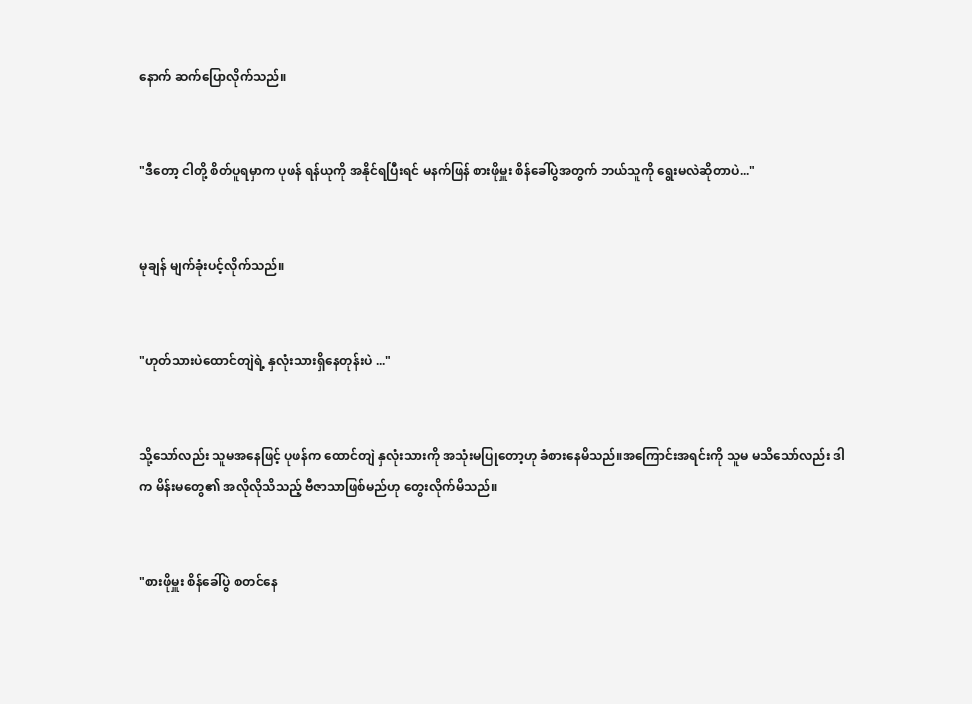နောက် ဆက်ပြောလိုက်သည်။


"ဒီတော့ ငါတို့ စိတ်ပူရမှာက ပုဖန် ရန်ယုကို အနိုင်ရပြီးရင် မနက်ဖြန် စားဖိုမှူး စိန်ခေါ်ပွဲအတွက် ဘယ်သူကို ရွေးမလဲဆိုတာပဲ..."


မုချန် မျက်ခုံးပင့်လိုက်သည်။


"ဟုတ်သားပဲထောင်တျဲရဲ့ နှလုံးသားရှိနေတုန်းပဲ ..."


သို့သော်လည်း သူမအနေဖြင့် ပုဖန်က ထောင်တျဲ နှလုံးသားကို အသုံးမပြုတော့ဟု ခံစားနေမိသည်။အကြောင်းအရင်းကို သူမ မသိသော်လည်း ဒါက မိန်းမတွေ၏ အလိုလိုသိသည့် ဗီဇာသာဖြစ်မည်ဟု တွေးလိုက်မိသည်။


"စားဖိုမှူး စိန်ခေါ်ပွဲ စတင်နေ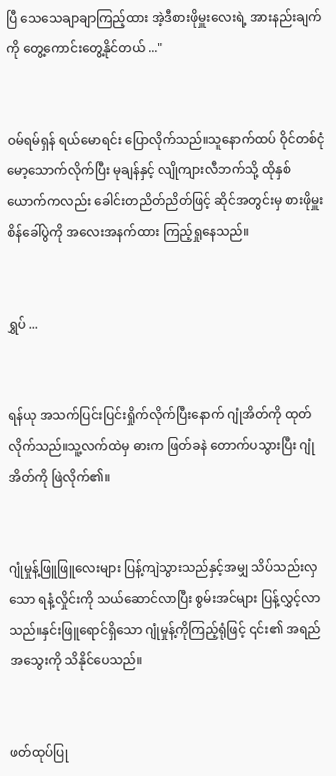ပြီ သေသေချာချာကြည့်ထား အဲ့ဒီစားဖိုမှူးလေးရဲ့ အားနည်းချက်ကို တွေ့ကောင်းတွေ့နိုင်တယ် ..."


ဝမ်ရမ်ရှန် ရယ်မောရင်း ပြောလိုက်သည်။သူနောက်ထပ် ဝိုင်တစ်ငုံမော့သောက်လိုက်ပြီး မုချန်နှင့် လျိုကျားလီဘက်သို့ ထိုနှစ်ယောက်ကလည်း ခေါင်းတညိတ်ညိတ်ဖြင့် ဆိုင်အတွင်းမှ စားဖိုမှူး စိန်ခေါ်ပွဲကို အလေးအနက်ထား ကြည့်ရှုနေသည်။


ရွှပ် ...


ရန်ယု အသက်ပြင်းပြင်းရှိုက်လိုက်ပြီးနောက် ဂျုံအိတ်ကို ထုတ်လိုက်သည်။သူ့လက်ထဲမှ ဓားက ဖြတ်ခနဲ တောက်ပသွားပြီး ဂျုံအိတ်ကို ဖြဲလိုက်၏။


ဂျုံမှုန့်ဖြူဖြူလေးများ ပြန့်ကျဲသွားသည်နှင့်အမျှ သိပ်သည်းလှသော ရနံ့လှိုင်းကို သယ်ဆောင်လာပြီး စွမ်းအင်များ ပြန့်လွှင့်လာသည်။နှင်းဖြူရောင်ရှိသော ဂျုံမှုန့်ကိုကြည့်ရုံဖြင့် ၎င်း၏ အရည်အသွေးကို သိနိုင်ပေသည်။


ဖတ်ထုပ်ပြု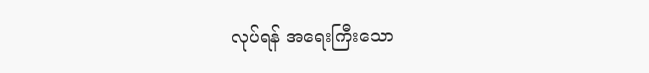လုပ်ရန် အရေးကြီးသော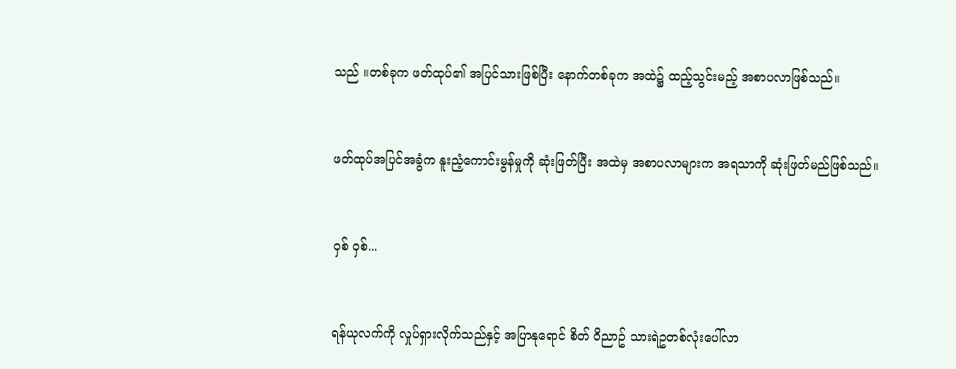သည် ။တစ်ခုက ဖတ်ထုပ်၏ အပြင်သားဖြစ်ပြီး နောက်တစ်ခုက အထဲ၌ ထည့်သွင်းမည့် အစာပလာဖြစ်သည်။


ဖတ်ထုပ်အပြင်အခွံက နူးညံ့ကောင်းမွန်မှုကို ဆုံးဖြတ်ပြီး အထဲမှ အစာပလာများက အရသာကို ဆုံးဖြတ်မည်ဖြစ်သည်။


ဝှစ် ဝှစ်...


ရန်ယုလက်ကို လှုပ်ရှားလိုက်သည်နှင့် အပြာနုရောင် စိတ် ဝိညာဥ် သားရဲဥတစ်လုံးပေါ်လာ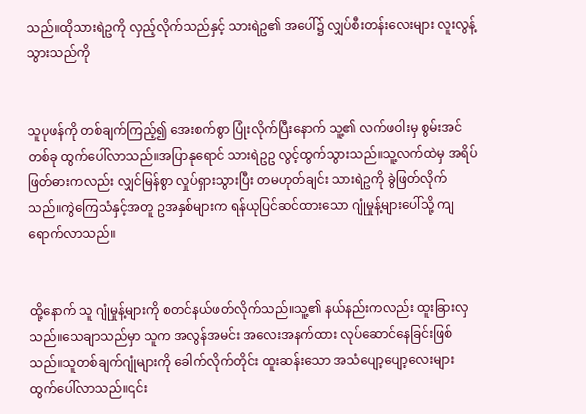သည်။ထိုသားရဲဥကို လှည့်လိုက်သည်နှင့် သားရဲဥ၏ အပေါ်၌ လျှပ်စီးတန်းလေးများ လူးလွန့်သွားသည်ကို


သူပုဖန်ကို တစ်ချက်ကြည့်၍ အေးစက်စွာ ပြုံးလိုက်ပြီးနောက် သူ့၏ လက်ဖဝါးမှ စွမ်းအင်တစ်ခု ထွက်ပေါ်လာသည်။အပြာနုရောင် သားရဲဥဥ လွင့်ထွက်သွားသည်။သူ့လက်ထဲမှ အရိပ်ဖြတ်ဓားကလည်း လျှင်မြန်စွာ လှုပ်ရှားသွားပြီး တမဟုတ်ချင်း သားရဲဥကို ခွဲဖြတ်လိုက်သည်။ကွဲကြေသံနှင့်အတူ ဥအနှစ်များက ရန်ယုပြင်ဆင်ထားသော ဂျုံမှုန့်များပေါ်သို့ ကျရောက်လာသည်။


ထို့နောက် သူ ဂျုံမှုန့်များကို စတင်နယ်ဖတ်လိုက်သည်။သူ့၏ နယ်နည်းကလည်း ထူးခြားလှသည်။သေချာသည်မှာ သူက အလွန်အမင်း အလေးအနက်ထား လုပ်ဆောင်နေခြင်းဖြစ်သည်။သူတစ်ချက်ဂျုံများကို ခေါက်လိုက်တိုင်း ထူးဆန်းသော အသံပျော့ပျော့လေးများ ထွက်ပေါ်လာသည်။၎င်း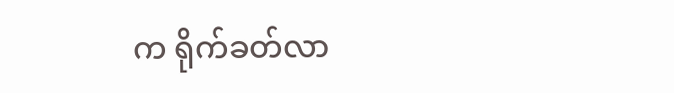က ရိုက်ခတ်လာ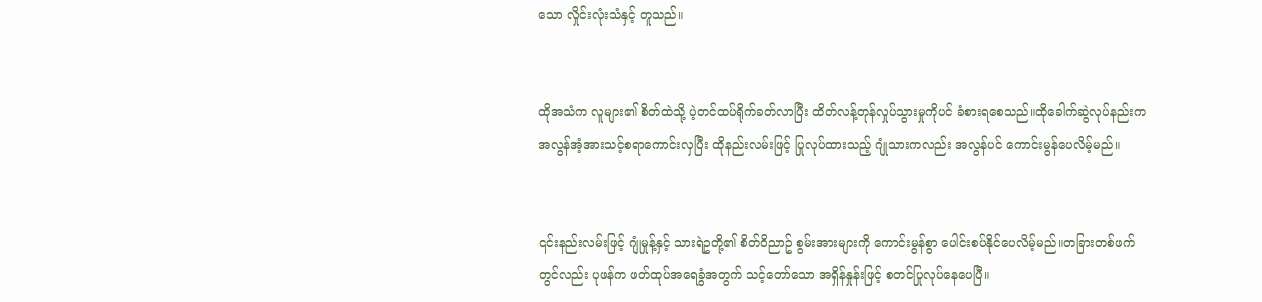သော လှိုင်းလုံးသံနှင့် တူသည်။


ထိုအသံက လူများ၏ စိတ်ထဲသို့ ပဲ့တင်ထပ်ရိုက်ခတ်လာပြီး ထိတ်လန့်တုန်လှုပ်သွားမှုကိုပင် ခံစားရစေသည်။ထိုခေါက်ဆွဲလုပ်နည်းက အလွန်အံ့အားသင့်စရာကောင်းလှပြီး ထိုနည်းလမ်းဖြင့် ပြုလုပ်ထားသည့် ဂျုံသားကလည်း အလွန်ပင် ကောင်းမွန်ပေလိမ့်မည်။


၎င်းနည်းလမ်းဖြင့် ဂျုံမှုန့်နှင့် သားရဲဥတို့၏ စိတ်ဝိညာဥ် စွမ်းအားများကို ကောင်းမွန်စွာ ပေါင်းစပ်နိုင်ပေလိမ့်မည်။တခြားတစ်ဖက်တွင်လည်း ပုဖန်က ဖတ်ထုပ်အရေခွံအတွက် သင့်တော်သော အရှိန်နှုန်းဖြင့် စတင်ပြုလုပ်နေပေပြီ။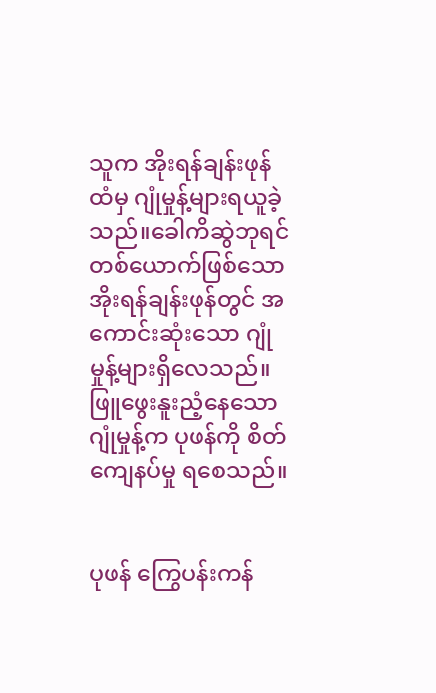သူက အိုးရန်ချန်းဖုန်ထံမှ ဂျုံမှုန့်များရယူခဲ့သည်။ခေါကိဆွဲဘုရင် တစ်ယောက်ဖြစ်သော အိုးရန်ချန်းဖုန်တွင် အကောင်းဆုံးသော ဂျုံမှုန့်များရှိလေသည်။ဖြူဖွေးနူးညံ့နေသော ဂျုံမှုန့်က ပုဖန်ကို စိတ်ကျေနပ်မှု ရစေသည်။


ပုဖန် ကြွေပန်းကန်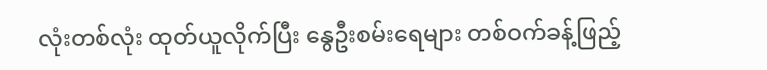လုံးတစ်လုံး ထုတ်ယူလိုက်ပြီး နွေဦးစမ်းရေများ တစ်ဝက်ခန့်ဖြည့်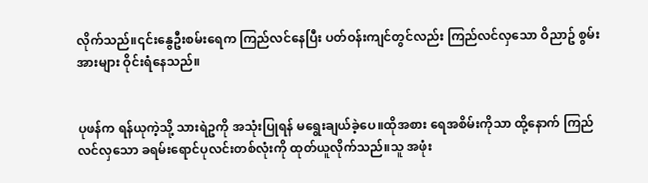လိုက်သည်။၎င်းနွေဦးစမ်းရေက ကြည်လင်နေပြီး ပတ်ဝန်းကျင်တွင်လည်း ကြည်လင်လှသော ဝိညာဥ် စွမ်းအားများ ဝိုင်းရံနေသည်။


ပုဖန်က ရန်ယုကဲ့သို့ သားရဲဥကို အသုံးပြုရန် မရွေးချယ်ခဲ့ပေ။ထိုအစား ရေအစိမ်းကိုသာ ထို့နောက် ကြည်လင်လှသော ခရမ်းရောင်ပုလင်းတစ်လုံးကို ထုတ်ယူလိုက်သည်။သူ အဖုံး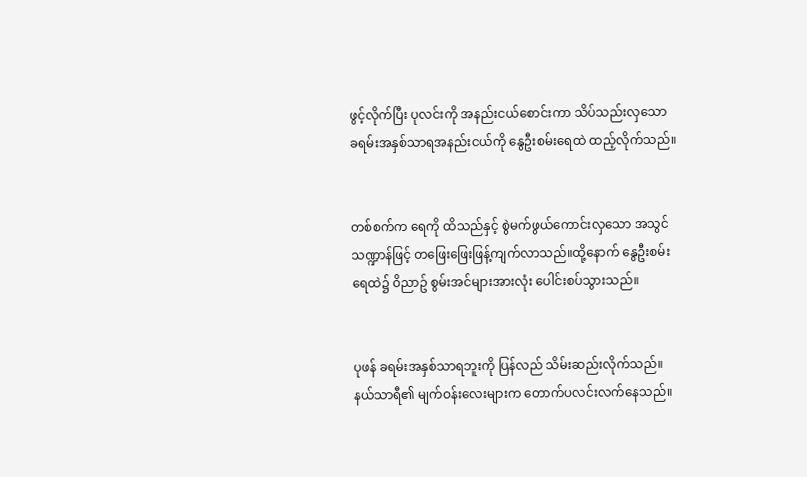ဖွင့်လိုက်ပြီး ပုလင်းကို အနည်းငယ်စောင်းကာ သိပ်သည်းလှသော ခရမ်းအနှစ်သာရအနည်းငယ်ကို နွေဦးစမ်းရေထဲ ထည့်လိုက်သည်။


တစ်စက်က ရေကို ထိသည်နှင့် စွဲမက်ဖွယ်ကောင်းလှသော အသွင်သဏ္ဍာန်ဖြင့် တဖြေးဖြေးဖြန့်ကျက်လာသည်။ထို့နောက် နွေဦးစမ်းရေထဲ၌ ဝိညာဥ် စွမ်းအင်များအားလုံး ပေါင်းစပ်သွားသည်။


ပုဖန် ခရမ်းအနှစ်သာရဘူးကို ပြန်လည် သိမ်းဆည်းလိုက်သည်။နယ်သာရီ၏ မျက်ဝန်းလေးများက တောက်ပလင်းလက်နေသည်။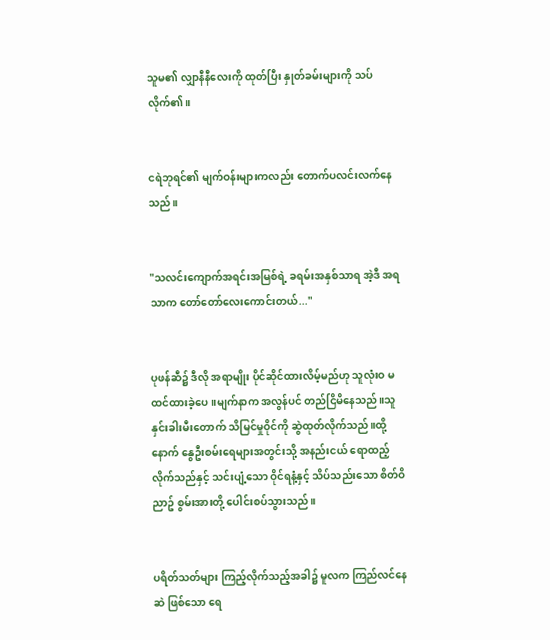သူမ၏ လျှာနီနီလေးကို ထုတ်ပြီး နှုတ်ခမ်းများကို သပ်လိုက်၏။


ငရဲဘုရင်၏ မျက်ဝန်းများကလည်း တောက်ပလင်းလက်နေသည်။


"သလင်းကျောက်အရင်းအမြစ်ရဲ့ ခရမ်းအနှစ်သာရ အဲ့ဒီ အရသာက တော်တော်လေးကောင်းတယ်..."


ပုဖန်ဆီ၌ ဒီလို အရာမျိုး ပိုင်ဆိုင်ထားလိမ့်မည်ဟု သူလုံးဝ မထင်ထားခဲ့ပေ။မျက်နာက အလွန်ပင် တည်ငြိမိနေသည်။သူ နှင်းခါးမီးတောက် သိမြင်မှုဝိုင်ကို ဆွဲထုတ်လိုက်သည်။ထို့နောက် နွေဦးစမ်းရေများအတွင်းသို့ အနည်းငယ် ရောထည့်လိုက်သည်နှင့် သင်းပျံ့သော ဝိုင်ရနံ့နှင့် သိပ်သည်းသော စိတ်ဝိညာဥ် စွမ်းအားတို့ ပေါင်းစပ်သွားသည်။


ပရိတ်သတ်များ ကြည့်လိုက်သည့်အခါ၌ မူလက ကြည်လင်နေဆဲ ဖြစ်သော ရေ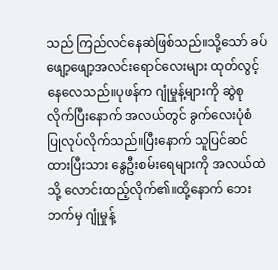သည် ကြည်လင်နေဆဲဖြစ်သည်။သို့သော် ခပ်ဖျော့ဖျော့အလင်းရောင်လေးများ ထုတ်လွင့်နေလေသည်။ပုဖန်က ဂျုံမှုန့်များကို ဆွဲစုလိုက်ပြီးနောက် အလယ်တွင် ခွက်လေးပုံစံ ပြုလုပ်လိုက်သည်။ပြီးနောက် သူပြင်ဆင်ထားပြီးသား နွေဦးစမ်းရေများကို အလယ်ထဲသို့ လောင်းထည့်လိုက်၏။ထို့နောက် ဘေးဘက်မှ ဂျုံမှုန့်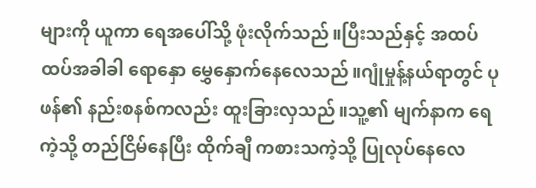များကို ယူကာ ရေအပေါ်သို့ ဖုံးလိုက်သည်။ပြီးသည်နှင့် အထပ်ထပ်အခါခါ ရောနှော မွှေနှောက်နေလေသည်။ဂျုံမှုန့်နယ်ရာတွင် ပုဖန်၏ နည်းစနစ်ကလည်း ထူးခြားလှသည်။သူ့၏ မျက်နာက ရေကဲ့သို့ တည်ငြိမ်နေပြီး ထိုက်ချီ ကစားသကဲ့သို့ ပြုလုပ်နေလေ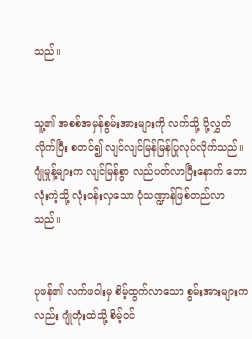သည်။


သူ့၏ အစစ်အမှန်စွမ်းအားများကို လက်သို့ ပို့လွှတ်လိုက်ပြီး စတင်၍ လျင်လျင်မြန်မြန်ပြုလုပ်လိုက်သည်။ဂျုံမှုန့်များက လျင်မြန်စွာ လည်ပတ်လာပြီးနောက် ဘောလုံးကဲ့သို့ လုံးဝန်းလှသော ပုံသဏ္ဍာန်ဖြစ်တည်လာသည်။


ပုဖန်၏ လက်ဖဝါးမှ စိမ့်ထွက်လာသော စွမ်းအားများကလည်း ဂျုံတုံးထဲသို့ စိမ့်ဝင်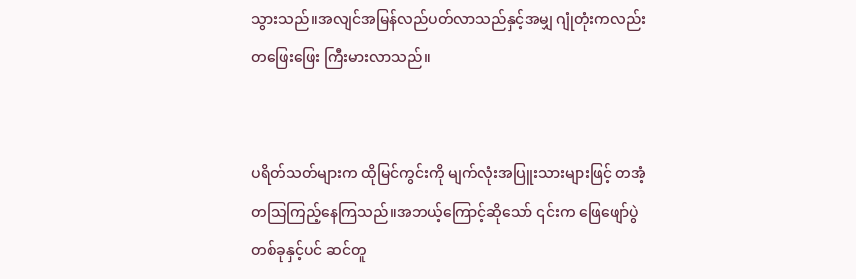သွားသည်။အလျင်အမြန်လည်ပတ်လာသည်နှင့်အမျှ ဂျုံတုံးကလည်း တဖြေးဖြေး ကြီးမားလာသည်။


ပရိတ်သတ်များက ထိုမြင်ကွင်းကို မျက်လုံးအပြူးသားများဖြင့် တအံ့တသြကြည့်နေကြသည်။အဘယ့်ကြောင့်ဆိုသော် ၎င်းက ဖြေဖျော်ပွဲတစ်ခုနှင့်ပင် ဆင်တူ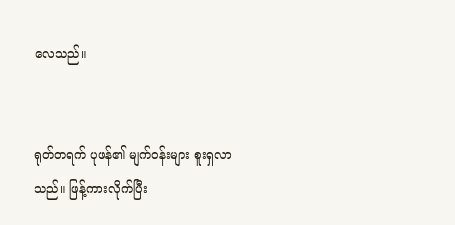လေသည်။


ရုတ်တရက် ပုဖန်၏ မျက်ဝန်းများ စူးရှလာသည်။ ဖြန့်ကားလိုက်ပြီး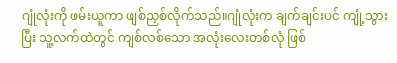ဂျုံလုံးကို ဖမ်းယူကာ ဖျစ်ညှစ်လိုက်သည်။ဂျုံလုံးက ချက်ချင်းပင် ကျုံ့သွားပြီး သူ့လက်ထဲတွင် ကျစ်လစ်သော အလုံးလေးတစ်လုံ ဖြစ်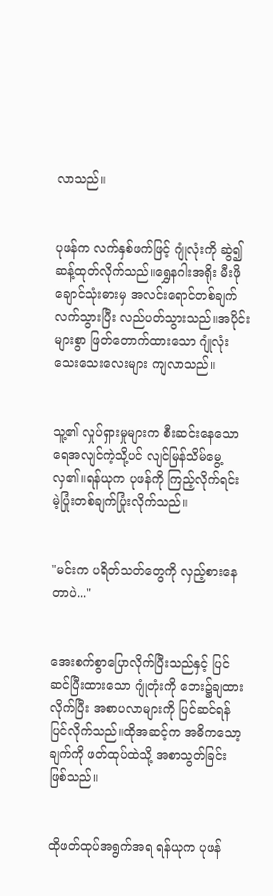လာသည်။


ပုဖန်က လက်နှစ်ဖက်ဖြင့် ဂျုံလုံးကို ဆွဲ၍ ဆန့်ထုတ်လိုက်သည်။ရွှေနဂါးအရိုး မီးဖိုချောင်သုံးဓားမှ အလင်းရောင်တစ်ချက်လက်သွားပြီး လည်ပတ်သွားသည်။အပိုင်းများစွာ ဖြတ်တောက်ထားသော ဂျုံလုံးသေးသေးလေးများ ကျလာသည်။


သူ့၏ လှုပ်ရှားမှုများက စီးဆင်းနေသောရေအလျင်ကဲ့သို့ပင် လျင်မြန်သိမ်မွေ့လှ၏။ရန်ယုက ပုဖန်ကို ကြည့်လိုက်ရင်း မဲ့ပြုံးတစ်ချက်ပြုံးလိုက်သည်။


"မင်းက ပရိတ်သတ်တွေကို လှည့်စားနေတာပဲ..."


အေးစက်စွာပြောလိုက်ပြီးသည်နှင့် ပြင်ဆင်ပြီးထားသော ဂျုံတုံးကို ဘေး၌ချထားလိုက်ပြီး အစာပလာများကို ပြင်ဆင်ရန် ပြင်လိုက်သည်။ထိုအဆင့်က အဓိကသော့ချက်ကို ဖတ်ထုပ်ထဲသို့ အစာသွတ်ခြင်း ဖြစ်သည်။


ထိုဖတ်ထုပ်အရွက်အရ ရန်ယုက ပုဖန်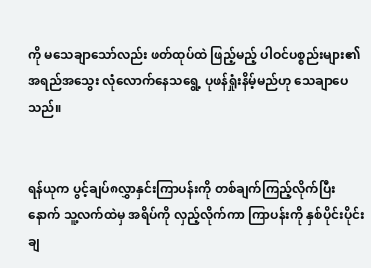ကို မသေချာသော်လည်း ဖတ်ထုပ်ထဲ ဖြည့်မည့် ပါဝင်ပစ္စည်းများ၏ အရည်အသွေး လုံလောက်နေသရွေ့ ပုဖန်ရှုံးနိမ့်မည်ဟု သေချာပေသည်။


ရန်ယုက ပွင့်ချပ်၈လွှာနှင်းကြာပန်းကို တစ်ချက်ကြည့်လိုက်ပြီးနောက် သူ့လက်ထဲမှ အရိပ်ကို လှည့်လိုက်ကာ ကြာပန်းကို နှစ်ပိုင်းပိုင်းချ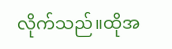လိုက်သည်။ထိုအ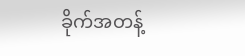ခိုက်အတန့်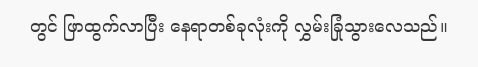တွင် ဖြာထွက်လာပြီး နေရာတစ်ခုလုံးကို လွှမ်းခြုံသွားလေသည်။